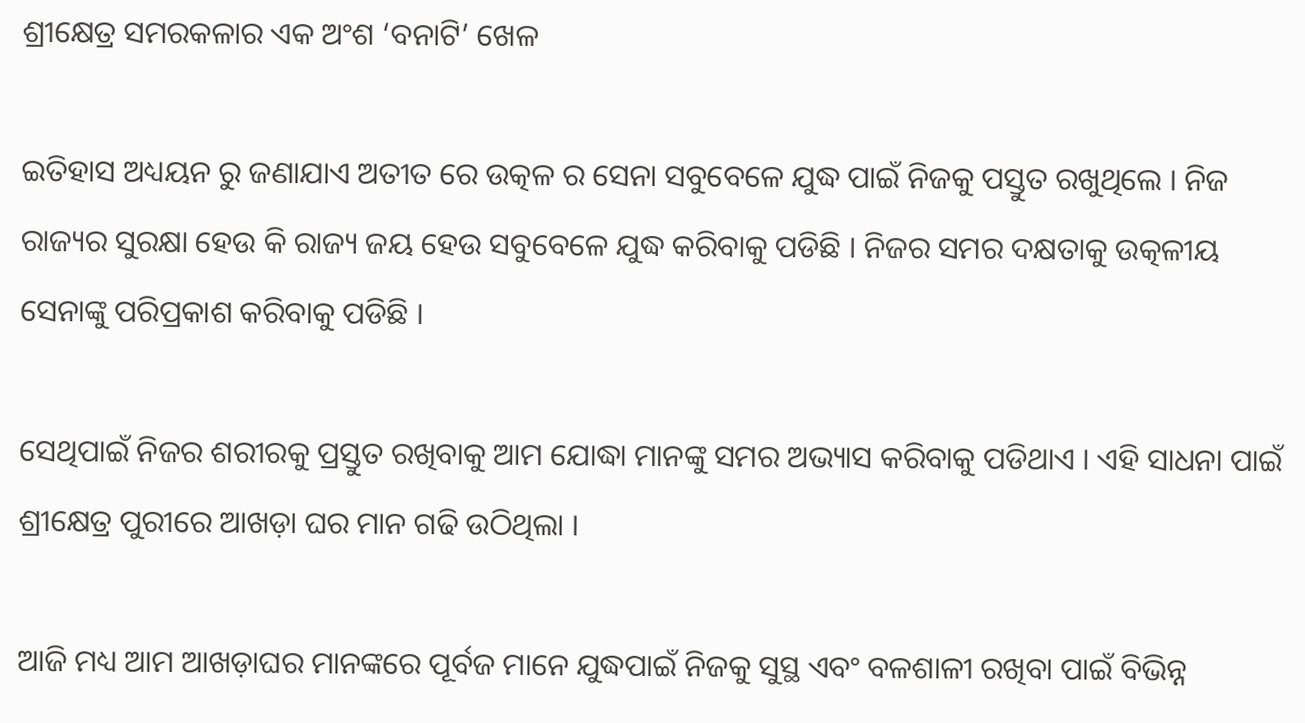ଶ୍ରୀକ୍ଷେତ୍ର ସମରକଳାର ଏକ ଅଂଶ ‘ବନାଟି’ ଖେଳ

ଇତିହାସ ଅଧ୍ୟୟନ ରୁ ଜଣାଯାଏ ଅତୀତ ରେ ଉତ୍କଳ ର ସେନା ସବୁବେଳେ ଯୁଦ୍ଧ ପାଇଁ ନିଜକୁ ପସ୍ତୁତ ରଖୁଥିଲେ । ନିଜ ରାଜ୍ୟର ସୁରକ୍ଷା ହେଉ କି ରାଜ୍ୟ ଜୟ ହେଉ ସବୁବେଳେ ଯୁଦ୍ଧ କରିବାକୁ ପଡିଛି । ନିଜର ସମର ଦକ୍ଷତାକୁ ଉତ୍କଳୀୟ ସେନାଙ୍କୁ ପରିପ୍ରକାଶ କରିବାକୁ ପଡିଛି ।

ସେଥିପାଇଁ ନିଜର ଶରୀରକୁ ପ୍ରସ୍ତୁତ ରଖିବାକୁ ଆମ ଯୋଦ୍ଧା ମାନଙ୍କୁ ସମର ଅଭ୍ୟାସ କରିବାକୁ ପଡିଥାଏ । ଏହି ସାଧନା ପାଇଁ ଶ୍ରୀକ୍ଷେତ୍ର ପୁରୀରେ ଆଖଡ଼ା ଘର ମାନ ଗଢି ଉଠିଥିଲା ।

ଆଜି ମଧ୍ୟ ଆମ ଆଖଡ଼ାଘର ମାନଙ୍କରେ ପୂର୍ବଜ ମାନେ ଯୁଦ୍ଧପାଇଁ ନିଜକୁ ସୁସ୍ଥ ଏବଂ ବଳଶାଳୀ ରଖିବା ପାଇଁ ବିଭିନ୍ନ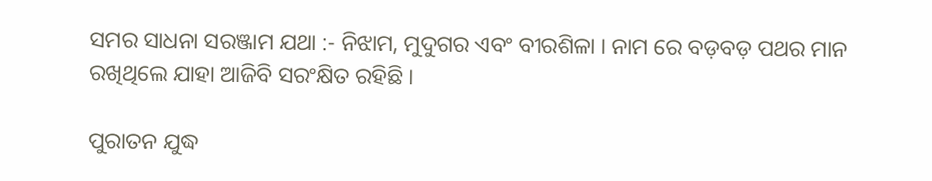ସମର ସାଧନା ସରଞ୍ଜାମ ଯଥା :- ନିଝାମ, ମୁଦୁଗର ଏବଂ ବୀରଶିଳା । ନାମ ରେ ବଡ଼ବଡ଼ ପଥର ମାନ ରଖିଥିଲେ ଯାହା ଆଜିବି ସରଂକ୍ଷିତ ରହିଛି ।

ପୁରାତନ ଯୁଦ୍ଧ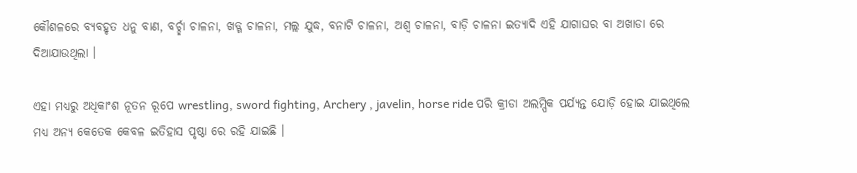କୌଶଳରେ ବ୍ୟବହୃତ ଧନୁ ବାଣ, ବର୍ଚ୍ଛା ଚାଳନା, ଖଡ୍ଗ ଚାଳନା, ମଲ୍ଲ ଯୁଦ୍ଧ, ବନାଟି ଚାଳନା, ଅଶ୍ୱ ଚାଳନା, ବାଡ଼ି ଚାଳନା ଇତ୍ୟାଦି ଏହି ଯାଗାଘର ବା ଅଖାଡା ରେ ଦିଆଯାଉଥିଲା ।

ଏହା ମଧ୍ୟରୁ ଅଧିକାଂଶ ନୂତନ ରୂପେ wrestling, sword fighting, Archery , javelin, horse ride ପରି କ୍ରୀଡା ଅଲମ୍ପିକ ପର୍ଯ୍ୟନ୍ତ ଯୋଡ଼ି ହୋଇ ଯାଇଥିଲେ ମଧ୍ୟ ଅନ୍ୟ କେତେକ କେବଳ ଇତିହାସ ପୃଷ୍ଠା ରେ ରହି ଯାଇଛି ।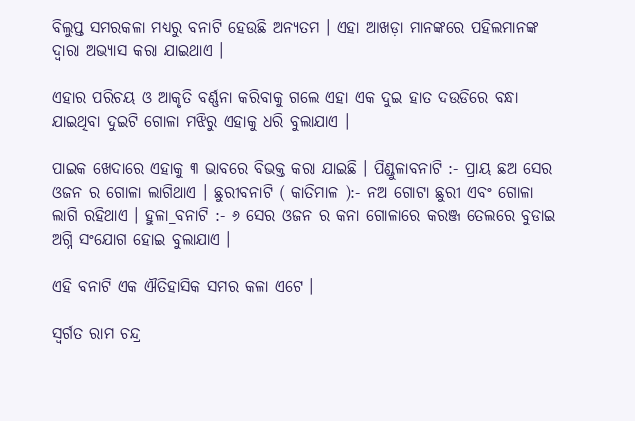ବିଲୁପ୍ତ ସମରକଳା ମଧ୍ୟରୁ ବନାଟି ହେଉଛି ଅନ୍ୟତମ । ଏହା ଆଖଡ଼ା ମାନଙ୍କରେ ପହିଲମାନଙ୍କ ଦ୍ୱାରା ଅଭ୍ୟାସ କରା ଯାଇଥାଏ ।

ଏହାର ପରିଚୟ ଓ ଆକୃତି ବର୍ଣ୍ଣନା କରିବାକୁ ଗଲେ ଏହା ଏକ ଦୁଇ ହାତ ଦଉଡିରେ ବନ୍ଧା ଯାଇଥିବା ଦୁଇଟି ଗୋଳା ମଝିରୁ ଏହାକୁ ଧରି ବୁଲାଯାଏ ।

ପାଇକ ଖେଦାରେ ଏହାକୁ ୩ ଭାବରେ ବିଭକ୍ତ କରା ଯାଇଛି । ପିଣ୍ଡୁଳାବନାଟି :- ପ୍ରାୟ ଛଅ ସେର ଓଜନ ର ଗୋଳା ଲାଗିଥାଏ । ଛୁରୀବନାଟି ( କାତିମାଳ ):- ନଅ ଗୋଟା ଛୁରୀ ଏବଂ ଗୋଳା ଲାଗି ରହିଥାଏ । ହୁଳା_ବନାଟି :- ୬ ସେର ଓଜନ ର କନା ଗୋଳାରେ କରଞ୍ଜ ତେଲରେ ବୁଡାଇ ଅଗ୍ନି ସଂଯୋଗ ହୋଇ ବୁଲାଯାଏ ।

ଏହି ବନାଟି ଏକ ଐତିହାସିକ ସମର କଳା ଏଟେ ।

ସ୍ବର୍ଗତ ରାମ ଚନ୍ଦ୍ର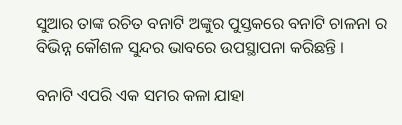ସୁଆର ତାଙ୍କ ରଚିତ ବନାଟି ଅଙ୍କୁର ପୁସ୍ତକରେ ବନାଟି ଚାଳନା ର ବିଭିନ୍ନ କୌଶଳ ସୁନ୍ଦର ଭାବରେ ଉପସ୍ଥାପନା କରିଛନ୍ତି ।

ବନାଟି ଏପରି ଏକ ସମର କଳା ଯାହା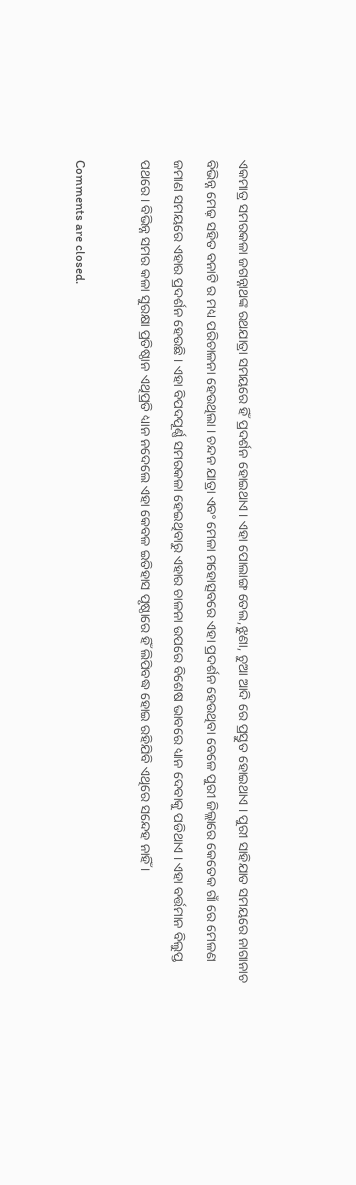ଏକମାତ୍ର ସମରକଳା ଜଗନ୍ନାଥଙ୍କ ରଥଯାତ୍ରା ସମୟରେ ହିଁ ପ୍ରଦର୍ଶନ ହୋଇଥାଏ । ଏହା ପୋଲାଙ୍ଗ ତେଲ,ଝୁଣା, ଚୁଆ ଆଦି ରେ ପ୍ରସ୍ତୁତ ହୋଇଥାଏ । ପୁରୀ ସାହିଯାତ ସମୟରେ ନାଗାନାଚ ବିଭିନ୍ନ ମେଢ଼ ସହିତ ବନାଟି ର ମଧ୍ୟ ପରିଚାଳନା ହେଉଥିଲା । ଚନ୍ଦନ ଯାତ୍ରା ଏବଂ ମେଳା ମହୋତ୍ସବରେ ଏହା ପ୍ରଦର୍ଶନ ହେଉଥିବା ବେଳେ ପୁରୀ ଜିଲ୍ଲାରେ କେତେକ ଗାଁ ରେ ମେଳଣ ଜମାଣ ସମୟରେ ଏହାର ପ୍ରଦର୍ଶନ ହେଉଛି । ଏହା ବିପଦପୂର୍ଣ୍ଣ ସମରକଳା ହେଇଥିବାରୁ ଏହାର ଚାଳନା ଉପରେ ବିଶେଷ ଭାବରେ ଧ୍ୟାନ ଦେବାକୁ ପଡିଥାଏ । ଏହା ବର୍ତ୍ତମାନ ବିଲୁପ୍ତ ପଥରେ। ବିଭିନ୍ନ ସମର କଳା ସୁରକ୍ଷା ପ୍ରତିଷ୍ଠାନ ଏଥିପ୍ରତି ଧ୍ୟାନ ନଦେଲେ ଏହା କେବଳ ଇତିହାସ ପୃଷ୍ଠାରେ ହିଁ ଲିପିବଦ୍ଧ ହୋଇ ରହିଯିବି ଏଥିରେ ସନ୍ଦେହ ନାହିଁ ।

Comments are closed.